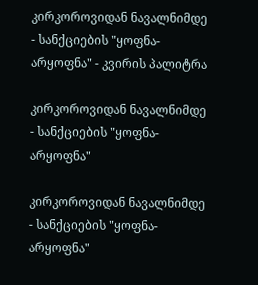კირკოროვიდან ნავალნიმდე - სანქციების "ყოფნა-არყოფნა" - კვირის პალიტრა

კირკოროვიდან ნავალნიმდე - სანქციების "ყოფნა-არყოფნა"

კირკოროვიდან ნავალნიმდე - სანქციების "ყოფნა-არყოფნა"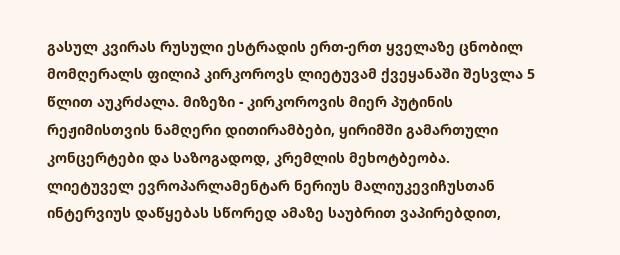გასულ კვირას რუსული ესტრადის ერთ-ერთ ყველაზე ცნობილ მომღერალს ფილიპ კირკოროვს ლიეტუვამ ქვეყანაში შესვლა 5 წლით აუკრძალა. მიზეზი - კირკოროვის მიერ პუტინის რეჟიმისთვის ნამღერი დითირამბები, ყირიმში გამართული კონცერტები და საზოგადოდ, კრემლის მეხოტბეობა. ლიეტუველ ევროპარლამენტარ ნერიუს მალიუკევიჩუსთან ინტერვიუს დაწყებას სწორედ ამაზე საუბრით ვაპირებდით,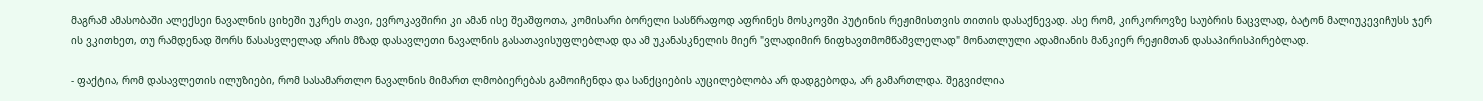მაგრამ ამასობაში ალექსეი ნავალნის ციხეში უკრეს თავი, ევროკავშირი კი ამან ისე შეაშფოთა, კომისარი ბორელი სასწრაფოდ აფრინეს მოსკოვში პუტინის რეჟიმისთვის თითის დასაქნევად. ასე რომ, კირკოროვზე საუბრის ნაცვლად, ბატონ მალიუკევიჩუსს ჯერ ის ვკითხეთ, თუ რამდენად შორს წასასვლელად არის მზად დასავლეთი ნავალნის გასათავისუფლებლად და ამ უკანასკნელის მიერ "ვლადიმირ ნიფხავთმომწამვლელად" მონათლული ადამიანის მანკიერ რეჟიმთან დასაპირისპირებლად.

- ფაქტია, რომ დასავლეთის ილუზიები, რომ სასამართლო ნავალნის მიმართ ლმობიერებას გამოიჩენდა და სანქციების აუცილებლობა არ დადგებოდა, არ გამართლდა. შეგვიძლია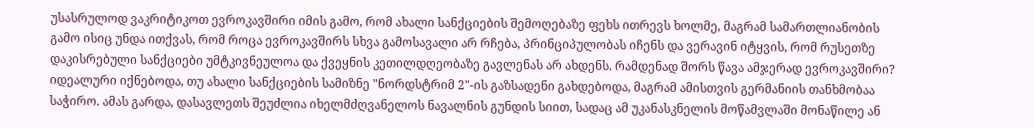უსასრულოდ ვაკრიტიკოთ ევროკავშირი იმის გამო, რომ ახალი სანქციების შემოღებაზე ფეხს ითრევს ხოლმე, მაგრამ სამართლიანობის გამო ისიც უნდა ითქვას, რომ როცა ევროკავშირს სხვა გამოსავალი არ რჩება, პრინციპულობას იჩენს და ვერავინ იტყვის, რომ რუსეთზე დაკისრებული სანქციები უმტკივნეულოა და ქვეყნის კეთილდღეობაზე გავლენას არ ახდენს. რამდენად შორს წავა ამჯერად ევროკავშირი? იდეალური იქნებოდა, თუ ახალი სანქციების სამიზნე "ნორდსტრიმ 2"-ის გაზსადენი გახდებოდა, მაგრამ ამისთვის გერმანიის თანხმობაა საჭირო. ამას გარდა, დასავლეთს შეუძლია იხელმძღვანელოს ნავალნის გუნდის სიით, სადაც ამ უკანასკნელის მოწამვლაში მონაწილე ან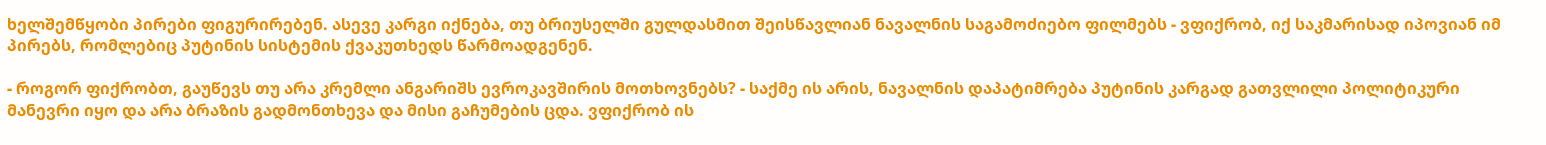ხელშემწყობი პირები ფიგურირებენ. ასევე კარგი იქნება, თუ ბრიუსელში გულდასმით შეისწავლიან ნავალნის საგამოძიებო ფილმებს - ვფიქრობ, იქ საკმარისად იპოვიან იმ პირებს, რომლებიც პუტინის სისტემის ქვაკუთხედს წარმოადგენენ.

- როგორ ფიქრობთ, გაუწევს თუ არა კრემლი ანგარიშს ევროკავშირის მოთხოვნებს? - საქმე ის არის, ნავალნის დაპატიმრება პუტინის კარგად გათვლილი პოლიტიკური მანევრი იყო და არა ბრაზის გადმონთხევა და მისი გაჩუმების ცდა. ვფიქრობ ის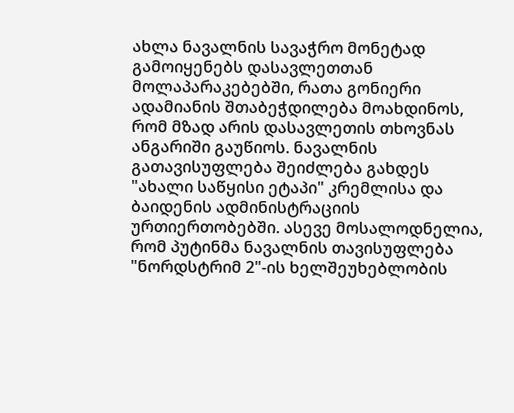ახლა ნავალნის სავაჭრო მონეტად გამოიყენებს დასავლეთთან მოლაპარაკებებში, რათა გონიერი ადამიანის შთაბეჭდილება მოახდინოს, რომ მზად არის დასავლეთის თხოვნას ანგარიში გაუწიოს. ნავალნის გათავისუფლება შეიძლება გახდეს "ახალი საწყისი ეტაპი" კრემლისა და ბაიდენის ადმინისტრაციის ურთიერთობებში. ასევე მოსალოდნელია, რომ პუტინმა ნავალნის თავისუფლება "ნორდსტრიმ 2"-ის ხელშეუხებლობის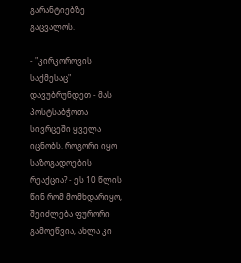გარანტიებზე გაცვალოს.

- "კირკოროვის საქმესაც" დავუბრუნდეთ - მას პოსტსაბჭოთა სივრცეში ყველა იცნობს. როგორი იყო საზოგადოების რეაქცია? - ეს 10 წლის წინ რომ მომხდარიყო, შეიძლება ფურორი გამოეწვია, ახლა კი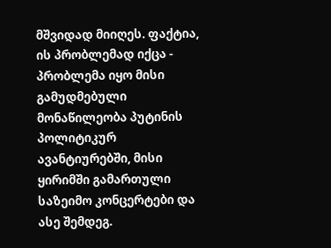მშვიდად მიიღეს. ფაქტია, ის პრობლემად იქცა - პრობლემა იყო მისი გამუდმებული მონაწილეობა პუტინის პოლიტიკურ ავანტიურებში, მისი ყირიმში გამართული საზეიმო კონცერტები და ასე შემდეგ.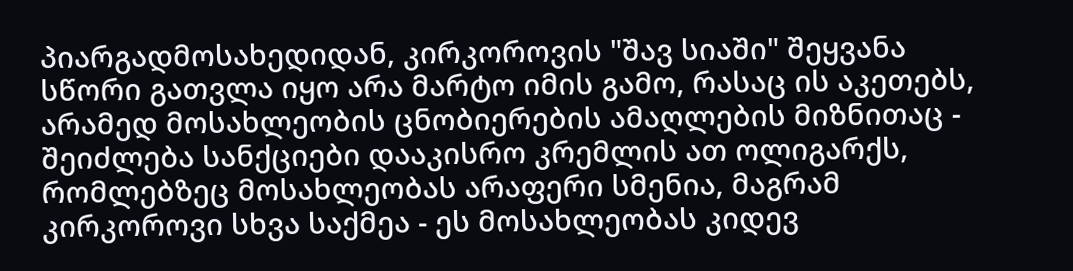პიარგადმოსახედიდან, კირკოროვის "შავ სიაში" შეყვანა სწორი გათვლა იყო არა მარტო იმის გამო, რასაც ის აკეთებს, არამედ მოსახლეობის ცნობიერების ამაღლების მიზნითაც - შეიძლება სანქციები დააკისრო კრემლის ათ ოლიგარქს, რომლებზეც მოსახლეობას არაფერი სმენია, მაგრამ კირკოროვი სხვა საქმეა - ეს მოსახლეობას კიდევ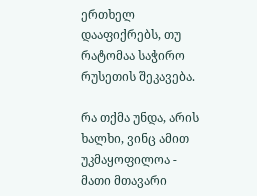ერთხელ დააფიქრებს, თუ რატომაა საჭირო რუსეთის შეკავება.

რა თქმა უნდა, არის ხალხი, ვინც ამით უკმაყოფილოა - მათი მთავარი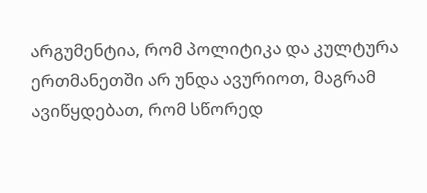არგუმენტია, რომ პოლიტიკა და კულტურა ერთმანეთში არ უნდა ავურიოთ, მაგრამ ავიწყდებათ, რომ სწორედ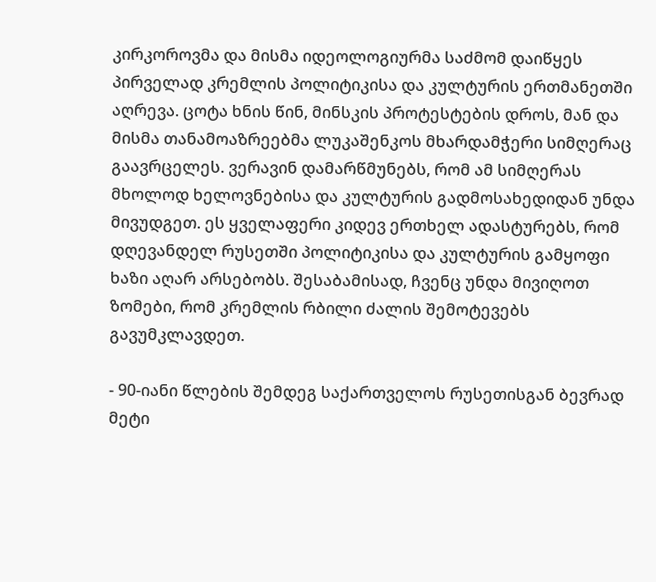კირკოროვმა და მისმა იდეოლოგიურმა საძმომ დაიწყეს პირველად კრემლის პოლიტიკისა და კულტურის ერთმანეთში აღრევა. ცოტა ხნის წინ, მინსკის პროტესტების დროს, მან და მისმა თანამოაზრეებმა ლუკაშენკოს მხარდამჭერი სიმღერაც გაავრცელეს. ვერავინ დამარწმუნებს, რომ ამ სიმღერას მხოლოდ ხელოვნებისა და კულტურის გადმოსახედიდან უნდა მივუდგეთ. ეს ყველაფერი კიდევ ერთხელ ადასტურებს, რომ დღევანდელ რუსეთში პოლიტიკისა და კულტურის გამყოფი ხაზი აღარ არსებობს. შესაბამისად, ჩვენც უნდა მივიღოთ ზომები, რომ კრემლის რბილი ძალის შემოტევებს გავუმკლავდეთ.

- 90-იანი წლების შემდეგ საქართველოს რუსეთისგან ბევრად მეტი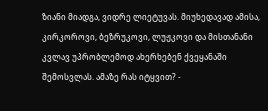ზიანი მიადგა, ვიდრე ლიეტუვას. მიუხედავად ამისა, კირკოროვი, ბეზრუკოვი, ლუჟკოვი და მისთანანი კვლავ უპრობლემოდ ახერხებენ ქვეყანაში შემოსვლას. ამაზე რას იტყვით? -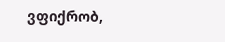ვფიქრობ,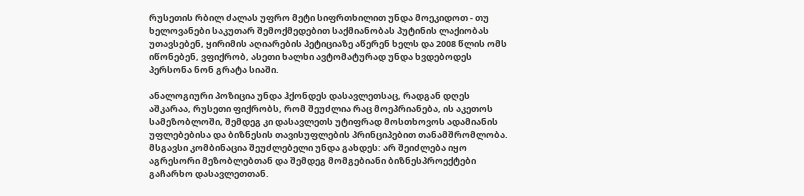რუსეთის რბილ ძალას უფრო მეტი სიფრთხილით უნდა მოეკიდოთ - თუ ხელოვანები საკუთარ შემოქმედებით საქმიანობას პუტინის ლაქიობას უთავსებენ, ყირიმის აღიარების პეტიციაზე აწერენ ხელს და 2008 წლის ომს იწონებენ, ვფიქრობ, ასეთი ხალხი ავტომატურად უნდა ხვდებოდეს პერსონა ნონ გრატა სიაში.

ანალოგიური პოზიცია უნდა ჰქონდეს დასავლეთსაც, რადგან დღეს აშკარაა, რუსეთი ფიქრობს, რომ შეუძლია რაც მოეპრიანება, ის აკეთოს სამეზობლოში, შემდეგ კი დასავლეთს უტიფრად მოსთხოვოს ადამიანის უფლებებისა და ბიზნესის თავისუფლების პრინციპებით თანამშრომლობა. მსგავსი კომბინაცია შეუძლებელი უნდა გახდეს: არ შეიძლება იყო აგრესორი მეზობლებთან და შემდეგ მომგებიანი ბიზნესპროექტები გაჩარხო დასავლეთთან.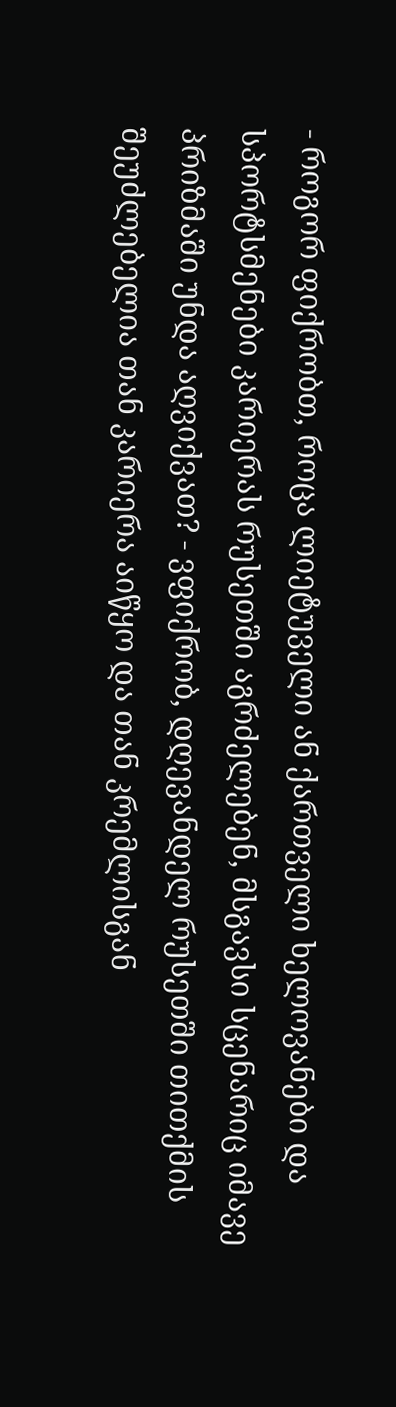- როგორ ფიქრობთ, როცა ლიეტუველი ან ქართველი ხელოვანები და სპორტსმენები კარიერას რუსეთში აგრძელებენ, მსგავსი სცენარიც იმავე პრიზმაში უნდა აღვიქვათ? - ვფიქრობ, დღევანდელ რუსეთში თითქმის შეუძლებელია თან კარიერა აიწყო და თან კრემლისგან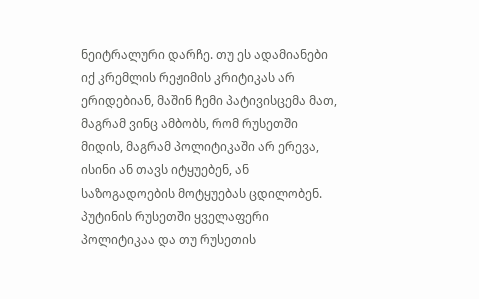ნეიტრალური დარჩე. თუ ეს ადამიანები იქ კრემლის რეჟიმის კრიტიკას არ ერიდებიან, მაშინ ჩემი პატივისცემა მათ, მაგრამ ვინც ამბობს, რომ რუსეთში მიდის, მაგრამ პოლიტიკაში არ ერევა, ისინი ან თავს იტყუებენ, ან საზოგადოების მოტყუებას ცდილობენ. პუტინის რუსეთში ყველაფერი პოლიტიკაა და თუ რუსეთის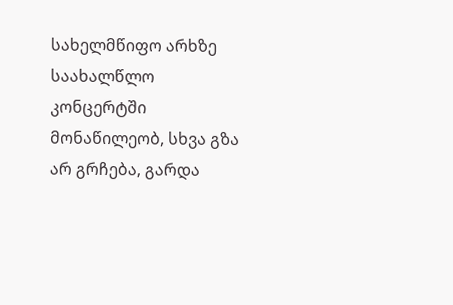სახელმწიფო არხზე საახალწლო კონცერტში მონაწილეობ, სხვა გზა არ გრჩება, გარდა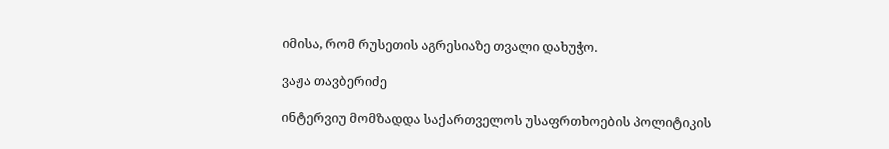იმისა, რომ რუსეთის აგრესიაზე თვალი დახუჭო.

ვაჟა თავბერიძე

ინტერვიუ მომზადდა საქართველოს უსაფრთხოების პოლიტიკის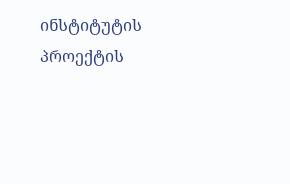ინსტიტუტის პროექტის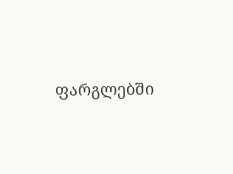ფარგლებში